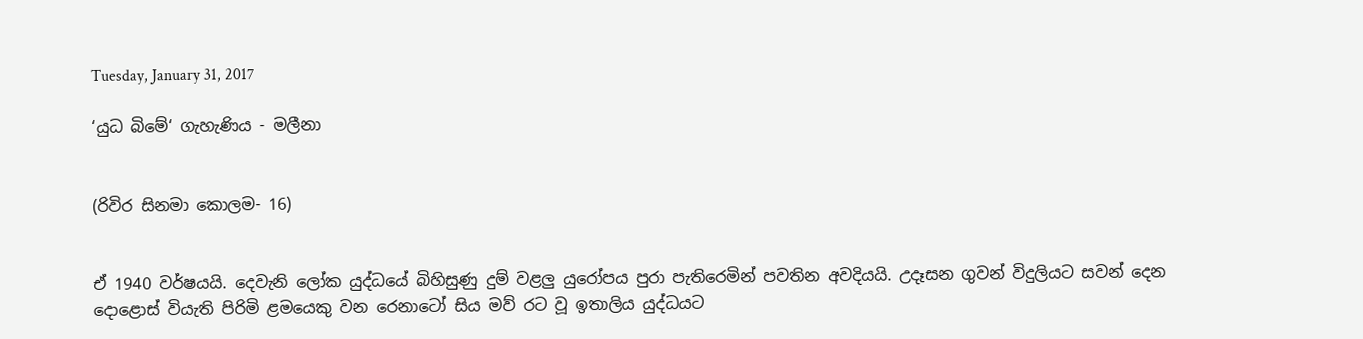Tuesday, January 31, 2017

‘යුධ බිමේ‘ ගැහැණිය - මලීනා


(රිවිර සිනමා කොලම- 16)


ඒ 1940 වර්ෂයයි. දෙවැනි ලෝක යුද්ධයේ බිහිසුණු දුම් වළලු යුරෝපය පුරා පැතිරෙමින් පවතින අවදියයි. උදෑසන ගුවන් විදුලියට සවන් දෙන දොළොස් වියැති පිරිමි ළමයෙකු වන රෙනාටෝ සිය මව් රට වූ ඉතාලිය යුද්ධයට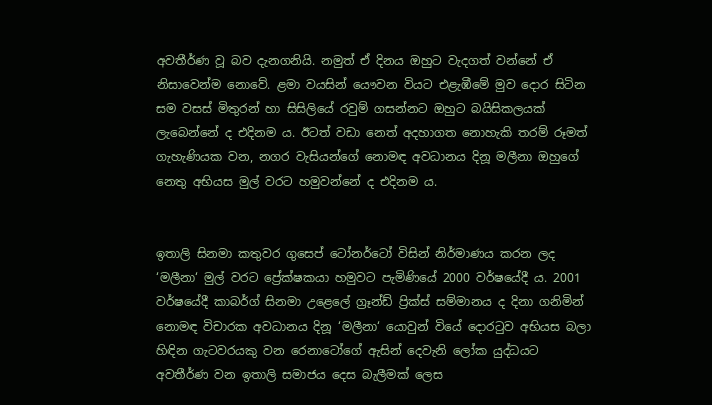අවතීර්ණ වූ බව දැනගනියි. නමුත් ඒ දිනය ඔහුට වැදගත් වන්නේ ඒ නිසාවෙන්ම නොවේ. ළමා වයසින් යෞවන වියට එළැඹීමේ මුව දොර සිටින සම වසස් මිතුරන් හා සිසිලියේ රවුම් ගසන්නට ඔහුට බයිසිකලයක් ලැබෙන්නේ ද එදිනම ය. ඊටත් වඩා නෙත් අදහාගත නොහැකි තරම් රූමත් ගැහැණියක වන, නගර වැසියන්ගේ නොමඳ අවධානය දිනූ මලීනා ඔහුගේ නෙතු අභියස මුල් වරට හමුවන්නේ ද එදිනම ය.


ඉතාලි සිනමා කතුවර ගුසෙප් ටෝනර්ටෝ විසින් නිර්මාණය කරන ලද ‘මලීනා‘ මුල් වරට ප්‍රේක්ෂකයා හමුවට පැමිණියේ 2000 වර්ෂයේදී ය. 2001 වර්ෂයේදී කාබර්ග් සිනමා උළෙලේ ග්‍රෑන්ඩ් ප්‍රික්ස් සම්මානය ද දිනා ගනිමින් නොමඳ විචාරක අවධානය දිනූ ‘මලීනා‘ යොවුන් වියේ දොරටුව අභියස බලා හිඳින ගැටවරයකු වන රෙනාටෝගේ ඇසින් දෙවැනි ලෝක යුද්ධයට අවතීර්ණ වන ඉතාලි සමාජය දෙස බැලීමක් ලෙස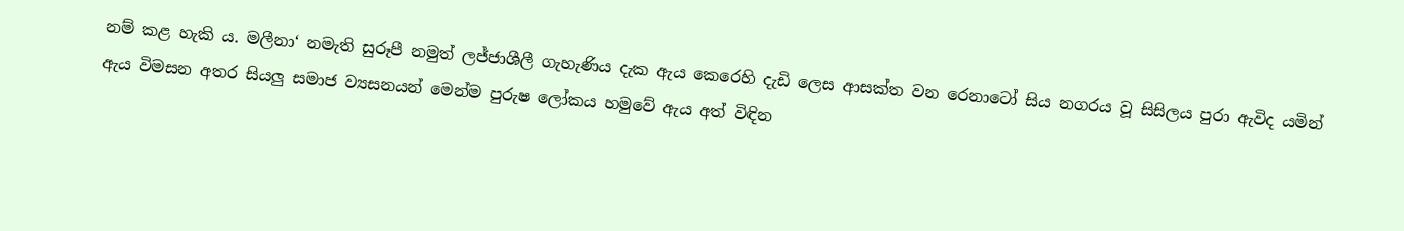නම් කළ හැකි ය. මලීනා‘ නමැති සුරූපී නමුත් ලජ්ජාශීලී ගැහැණිය දැක ඇය කෙරෙහි දැඩි ලෙස ආසක්ත වන රෙනාටෝ සිය නගරය වූ සිසිලය පුරා ඇවිද යමින් ඇය විමසන අතර සියලු සමාජ ව්‍යසනයන් මෙන්ම පුරුෂ ලෝකය හමුවේ ඇය අත් විඳින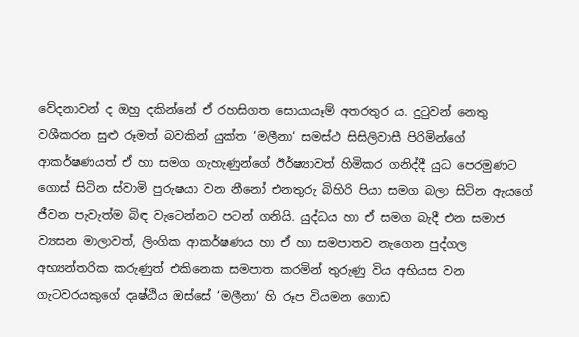වේදනාවන් ද ඔහු දකින්නේ ඒ රහසිගත සොයායෑම් අතරතුර ය. දුටුවන් නෙතු වශීකරන සුළු රූමත් බවකින් යුක්ත ‘මලීනා‘ සමස්ථ සිසිලිවාසී පිරිමින්ගේ ආකර්ෂණයත් ඒ හා සමග ගැහැණුන්ගේ ඊර්ෂ්‍යාවත් හිමිකර ගනිද්දී යුධ පෙරමුණට ගොස් සිටින ස්වාමි පුරුෂයා වන නීනෝ එනතුරු බිහිරි පියා සමග බලා සිටින ඇයගේ ජීවන පැවැත්ම බිඳ වැටෙන්නට පටන් ගනියි. යුද්ධය හා ඒ සමග බැදී එන සමාජ ව්‍යසන මාලාවත්, ලිංගික ආකර්ෂණය හා ඒ හා සමපාතව නැගෙන පුද්ගල අභ්‍යන්තරික කරුණුත් එකිනෙක සමපාත කරමින් තුරුණු විය අභියස වන ගැටවරයකුගේ දෘෂ්ඨිය ඔස්සේ ‘මලීනා‘ හි රූප වියමන ගොඩ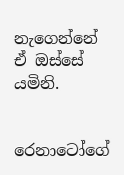නැගෙන්නේ ඒ ඔස්සේ යමිනි.


රෙනාටෝගේ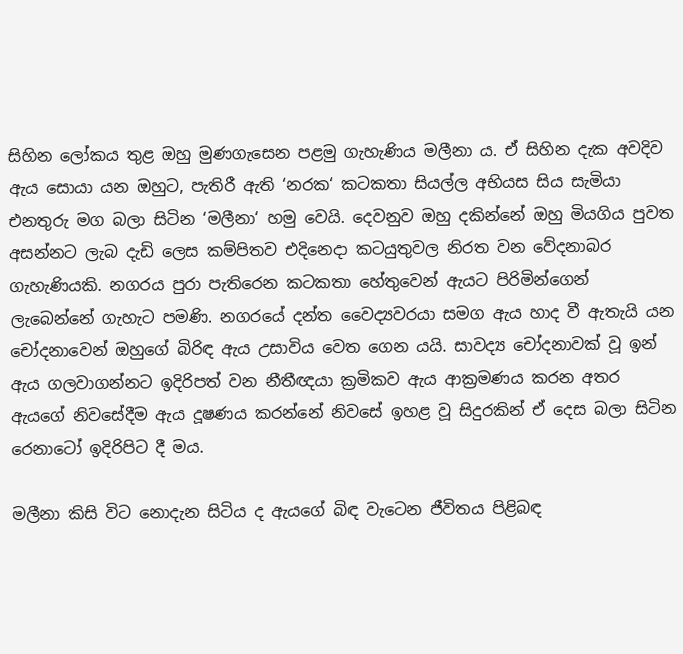සිහින ලෝකය තුළ ඔහු මුණගැසෙන පළමු ගැහැණිය මලීනා ය. ඒ සිහින දැක අවදිව ඇය සොයා යන ඔහුට, පැතිරී ඇති ‘නරක‘ කටකතා සියල්ල අභියස සිය සැමියා එනතුරු මග බලා සිටින ‘මලීනා‘ හමු වෙයි. දෙවනුව ඔහු දකින්නේ ඔහු මියගිය පුවත අසන්නට ලැබ දැඩි ලෙස කම්පිතව එදිනෙදා කටයුතුවල නිරත වන වේදනාබර ගැහැණියකි. නගරය පුරා පැතිරෙන කටකතා හේතුවෙන් ඇයට පිරිමින්ගෙන් ලැබෙන්නේ ගැහැට පමණි. නගරයේ දන්ත වෛද්‍යවරයා සමග ඇය හාද වී ඇතැයි යන චෝදනාවෙන් ඔහුගේ බිරිඳ ඇය උසාවිය වෙත ගෙන යයි. සාවද්‍ය චෝදනාවක් වූ ඉන් ඇය ගලවාගන්නට ඉදිරිපත් වන නීතීඥයා ක්‍ර‍මිකව ඇය ආක්‍ර‍මණය කරන අතර ඇයගේ නිවසේදීම ඇය දූෂණය කරන්නේ නිවසේ ඉහළ වූ සිදුරකින් ඒ දෙස බලා සිටින රෙනාටෝ ඉදිරිපිට දී මය.

මලීනා කිසි විට නොදැන සිටිය ද ඇයගේ බිඳ වැටෙන ජීවිතය පිළිබඳ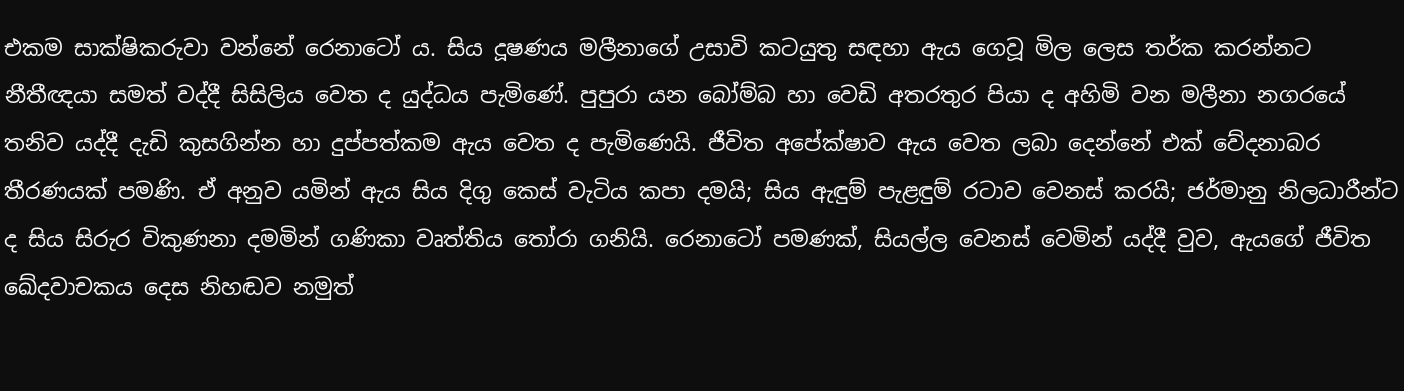එකම සාක්ෂිකරුවා වන්නේ රෙනාටෝ ය. සිය දූෂණය මලීනාගේ උසාවි කටයුතු සඳහා ඇය ගෙවූ මිල ලෙස තර්ක කරන්නට නීතීඥයා සමත් වද්දී සිසිලිය වෙත ද යුද්ධය පැමිණේ. පුපුරා යන බෝම්බ හා වෙඩි අතරතුර පියා ද අහිමි වන මලීනා නගරයේ තනිව යද්දී දැඩි කුසගින්න හා දුප්පත්කම ඇය වෙත ද පැමිණෙයි. ජීවිත අපේක්ෂාව ඇය වෙත ලබා දෙන්නේ එක් වේදනාබර තීරණයක් පමණි. ඒ අනුව යමින් ඇය සිය දිගු කෙස් වැටිය කපා දමයි; සිය ඇඳුම් පැළඳුම් රටාව වෙනස් කරයි; ජර්මානු නිලධාරීන්ට ද සිය සිරුර විකුණනා දමමින් ගණිකා වෘත්තිය තෝරා ගනියි. රෙනාටෝ පමණක්, සියල්ල වෙනස් වෙමින් යද්දී වුව, ඇයගේ ජීවිත ඛේදවාචකය දෙස නිහඬව නමුත්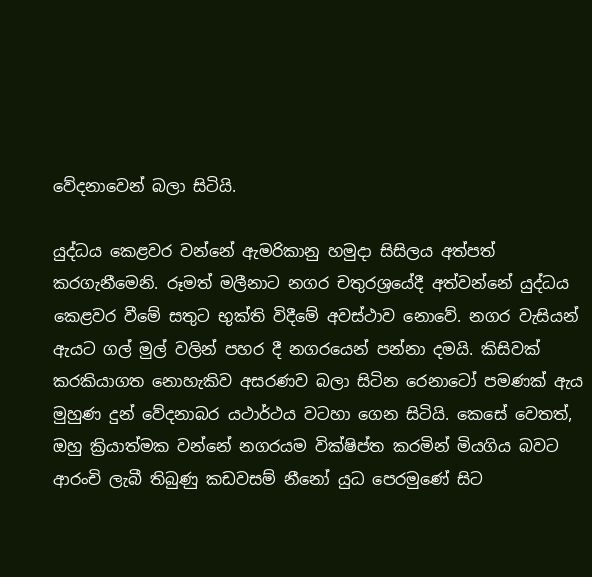වේදනාවෙන් බලා සිටියි.

යුද්ධය කෙළවර වන්නේ ඇමරිකානු හමුදා සිසිලය අත්පත් කරගැනීමෙනි. රූමත් මලීනාට නගර චතුරශ්‍රයේදී අත්වන්නේ යුද්ධය කෙළවර වීමේ සතුට භුක්ති විදීමේ අවස්ථාව නොවේ. නගර වැසියන් ඇයට ගල් මුල් වලින් පහර දී නගරයෙන් පන්නා දමයි. කිසිවක් කරකියාගත නොහැකිව අසරණව බලා සිටින රෙනාටෝ පමණක් ඇය මුහුණ දුන් වේදනාබර යථාර්ථය වටහා ගෙන සිටියි. කෙසේ වෙතත්, ඔහු ක්‍රියාත්මක වන්නේ නගරයම වික්ෂිප්ත කරමින් මියගිය බවට ආරංචි ලැබී තිබුණු කඩවසම් නීනෝ යුධ පෙරමුණේ සිට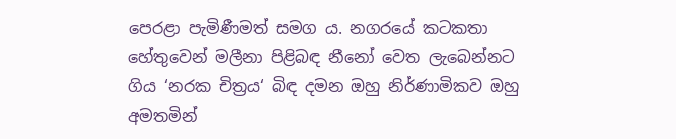පෙරළා පැමිණීමත් සමග ය. නගරයේ කටකතා හේතුවෙන් මලීනා පිළිබඳ නීනෝ වෙත ලැබෙන්නට ගිය ‘නරක චිත්‍ර‍ය‘ බිඳ දමන ඔහු නිර්ණාමිකව ඔහු අමතමින්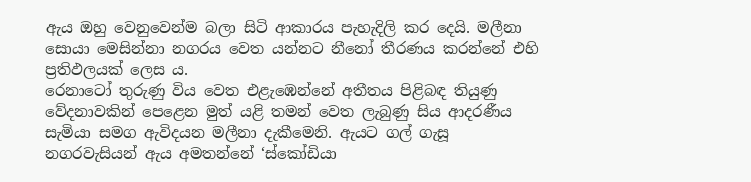ඇය ඔහු වෙනුවෙන්ම බලා සිටි ආකාරය පැහැදිලි කර දෙයි. මලීනා සොයා මෙසින්නා නගරය වෙත යන්නට නීනෝ තීරණය කරන්නේ එහි ප්‍ර‍තිඵලයක් ලෙස ය.
රෙනාටෝ තුරුණු විය වෙත එළැඹෙන්නේ අතීතය පිළිබඳ තියුණු වේදනාවකින් පෙළෙන මුත් යළි තමන් වෙත ලැබුණු සිය ආදරණීය සැමියා සමග ඇවිදයන මලීනා දැකීමෙනි. ඇයට ගල් ගැසූ නගරවැසියන් ඇය අමතන්නේ ‘ස්කෝඩියා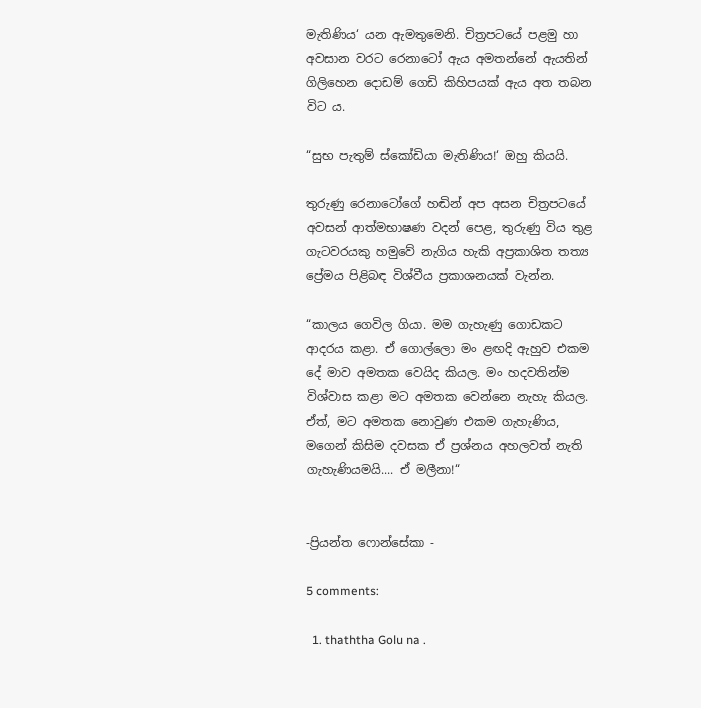මැතිණිය‘ යන ඇමතුමෙනි. චිත්‍ර‍පටයේ පළමු හා අවසාන වරට රෙනාටෝ ඇය අමතන්නේ ඇයතින් ගිලිහෙන දොඩම් ගෙඩි කිහිපයක් ඇය අත තබන විට ය.

“සුභ පැතුම් ස්කෝඩියා මැතිණිය!‘ ඔහු කියයි.

තුරුණු රෙනාටෝගේ හඬින් අප අසන චිත්‍ර‍පටයේ අවසන් ආත්මභාෂණ වදන් පෙළ, තුරුණු විය තුළ ගැටවරයකු හමුවේ නැගිය හැකි අප්‍ර‍කාශිත තත්‍ය ප්‍රේමය පිළිබඳ විශ්වීය ප්‍ර‍කාශනයක් වැන්න.

“කාලය ගෙවිල ගියා. මම ගැහැණු ගොඩකට ආදරය කළා. ඒ ගොල්ලො මං ළඟදි ඇහුව එකම දේ මාව අමතක වෙයිද කියල. මං හදවතින්ම විශ්වාස කළා මට අමතක වෙන්නෙ නැහැ කියල. ඒත්, මට අමතක නොවුණ එකම ගැහැණිය, මගෙන් කිසිම දවසක ඒ ප්‍ර‍ශ්නය අහලවත් නැති ගැහැණියමයි.... ඒ මලීනා!“


-ප්‍රියන්ත ෆොන්සේකා -

5 comments:

  1. thaththa Golu na .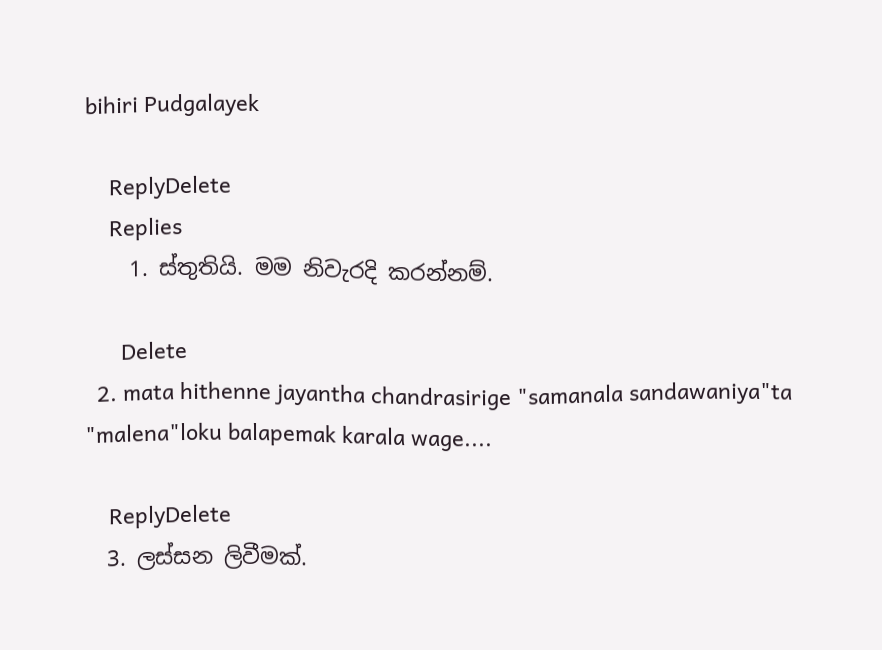bihiri Pudgalayek

    ReplyDelete
    Replies
    1. ස්තුතියි. මම නිවැරදි කරන්නම්.

      Delete
  2. mata hithenne jayantha chandrasirige "samanala sandawaniya"ta "malena"loku balapemak karala wage....

    ReplyDelete
  3. ලස්සන ලිවීමක්.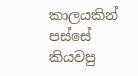කාලයකින් පස්සේ කියවපු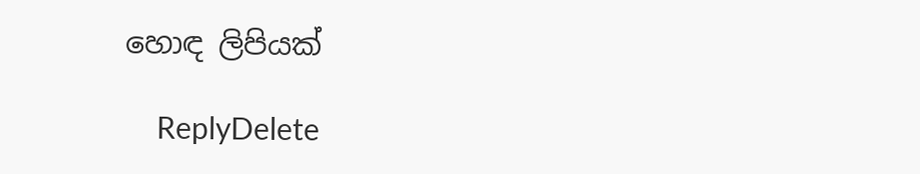හොඳ ලිපියක්

    ReplyDelete